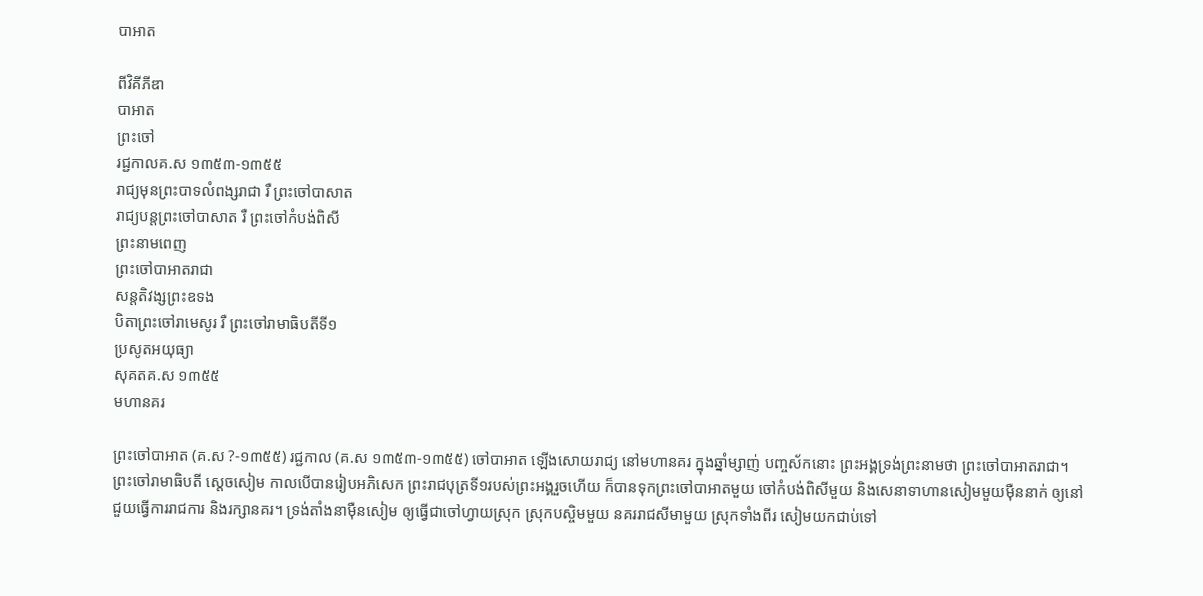បាអាត

ពីវិគីភីឌា
បាអាត
ព្រះចៅ
រជ្ជកាលគ.ស ១៣៥៣-១៣៥៥
រាជ្យមុនព្រះបាទលំពង្សរាជា រឺ ព្រះចៅបាសាត
រាជ្យបន្តព្រះចៅបាសាត រឺ ព្រះចៅកំបង់ពិសី
ព្រះនាមពេញ
ព្រះចៅបាអាតរាជា
សន្តតិវង្សព្រះឧទង
បិតាព្រះចៅរាមេសូរ រឺ ព្រះចៅរាមាធិបតីទី១
ប្រសូតអយុធ្យា
សុគតគ.ស ១៣៥៥
មហានគរ

ព្រះចៅបាអាត (គ.ស ?-១៣៥៥) រជ្ជកាល (គ.ស ១៣៥៣-១៣៥៥) ចៅបាអាត ឡើងសោយរាជ្យ នៅមហានគរ ក្នុងឆ្នាំម្សាញ់ បញ្ចស័កនោះ ព្រះអង្គទ្រង់ព្រះនាមថា ព្រះចៅបាអាតរាជា។ ព្រះចៅរាមាធិបតី ស្ដេចសៀម កាលបើបានរៀបអភិសេក ព្រះរាជបុត្រទី១របស់ព្រះអង្គរួចហើយ ក៏បានទុកព្រះចៅបាអាតមួយ ចៅកំបង់ពិសីមួយ និងសេនាទាហានសៀមមួយម៉ឺននាក់ ឲ្យនៅជួយធ្វើការរាជការ និងរក្សានគរ។ ទ្រង់តាំងនាម៉ឺនសៀម ឲ្យធ្វើជាចៅហ្វាយស្រុក ស្រុកបស្ចិមមួយ នគររាជសីមាមួយ ស្រុកទាំងពីរ សៀមយកជាប់ទៅ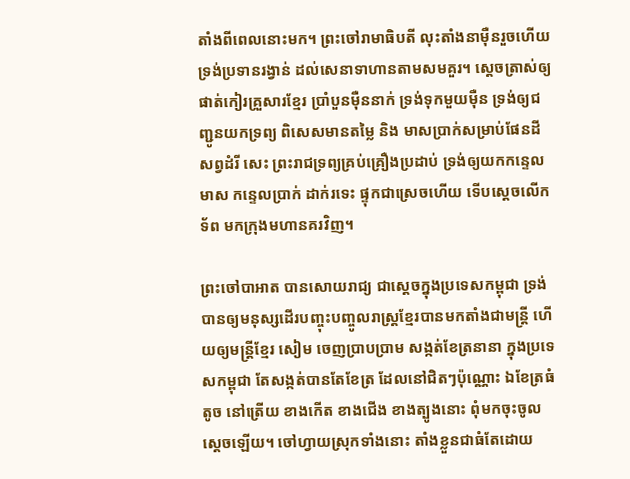តាំងពីពេលនោះមក។ ព្រះចៅរាមាធិបតី លុះតាំងនាម៉ឺនរួចហើយ ទ្រង់ប្រទានរង្វាន់ ដល់សេនាទាហានតាមសមគួរ។ ស្ដេចត្រាស់ឲ្យផាត់កៀរគ្រួសារខ្មែរ ប្រាំបួនម៉ឺននាក់ ទ្រង់ទុកមួយម៉ឺន ទ្រង់ឲ្យជញ្ជូនយកទ្រព្យ ពិសេសមានតម្លៃ និង មាសប្រាក់សម្រាប់ផែនដី សព្វដំរី សេះ ព្រះរាជទ្រព្យគ្រប់គ្រឿងប្រដាប់ ទ្រង់ឲ្យយកកន្ទេលមាស កន្ទេលប្រាក់ ដាក់រទេះ ផ្ទុកជាស្រេចហើយ ទើបស្ដេចលើកទ័ព មកក្រុងមហានគរវិញ។

ព្រះចៅបាអាត បានសោយរាជ្យ ជាស្ដេចក្នុងប្រទេសកម្ពុជា ទ្រង់បានឲ្យមនុស្សដើរបញ្ចុះបញ្ចូលរាស្ត្រខ្មែរបានមកតាំងជាមន្ត្រី ហើយឲ្យមន្ត្រីខ្មែរ សៀម ចេញប្រាបប្រាម សង្កត់ខែត្រនានា ក្នុងប្រទេសកម្ពុជា តែសង្កត់បានតែខែត្រ ដែលនៅជិតៗប៉ុណ្ណោះ ឯខែត្រធំ តូច នៅត្រើយ ខាងកើត ខាងជើង ខាងត្បូងនោះ ពុំមកចុះចូលស្ដេចឡើយ។ ចៅហ្វាយស្រុកទាំងនោះ តាំងខ្លួនជាធំតែដោយ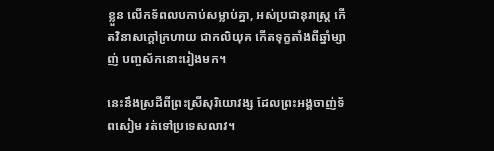ខ្លួន លើកទ័ពលបកាប់សម្លាប់គ្នា, អស់ប្រជានុរាស្ត្រ កើតវិនាសក្ដៅក្រហាយ ជាកលិយុគ កើតទុក្ខតាំងពីឆ្នាំម្សាញ់ បញ្ចស័កនោះរៀងមក។

នេះនឹងស្រដីពីព្រះស្រីសុរិយោវង្ស ដែលព្រះអង្គចាញ់ទ័ពសៀម រត់ទៅប្រទេសលាវ។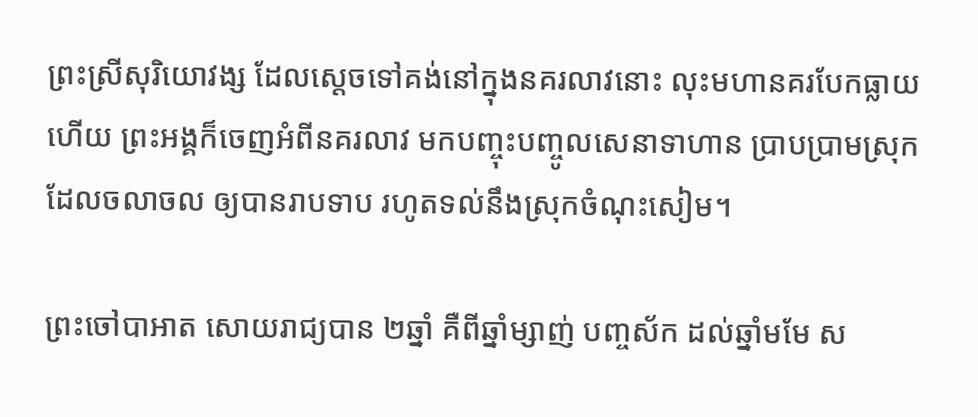ព្រះស្រីសុរិយោវង្ស ដែលស្ដេចទៅគង់នៅក្នុងនគរលាវនោះ លុះមហានគរបែកធ្លាយហើយ ព្រះអង្គក៏ចេញអំពីនគរលាវ មកបញ្ចុះបញ្ចូលសេនាទាហាន ប្រាបប្រាមស្រុកដែលចលាចល ឲ្យបានរាបទាប រហូតទល់នឹងស្រុកចំណុះសៀម។

ព្រះចៅបាអាត សោយរាជ្យបាន ២ឆ្នាំ គឺពីឆ្នាំម្សាញ់ បញ្ចស័ក ដល់ឆ្នាំមមែ ស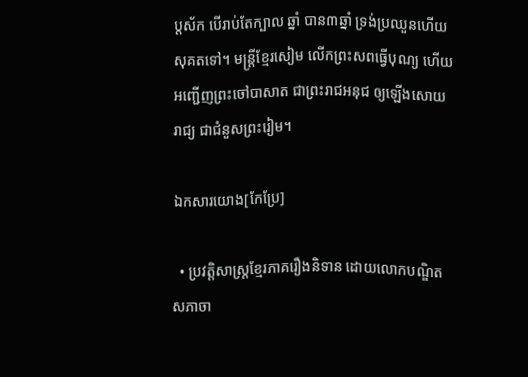ប្តស័ក បើរាប់តែក្បាល ឆ្នាំ បាន៣ឆ្នាំ ទ្រង់ប្រឈួនហើយសុគតទៅ។ មន្ត្រីខ្មែរសៀម លើកព្រះសពធ្វើបុណ្យ ហើយអញ្ជើញព្រះចៅបាសាត ជាព្រះរាជអនុជ ឲ្យឡើងសោយរាជ្យ ជាជំនួសព្រះរៀម។

ឯកសារយោង[កែប្រែ]

  • ប្រវត្តិសាស្ត្រខ្មែរភាគរឿងនិទាន ដោយលោកបណ្ឌិតសភាចា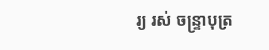រ្យ រស់ ចន្ទ្រាបុត្រ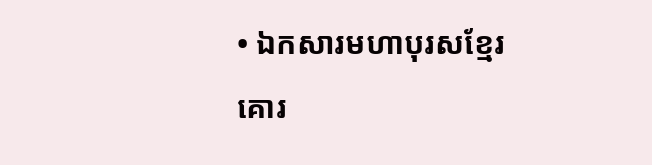• ឯកសារមហាបុរសខ្មែរ
គោរ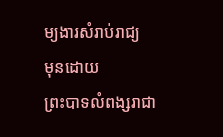ម្យងារសំរាប់រាជ្យ
មុនដោយ
ព្រះបាទលំពង្សរាជា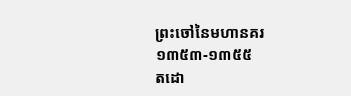ព្រះចៅនៃមហានគរ
១៣៥៣-១៣៥៥
តដោ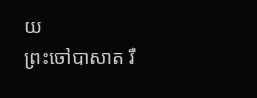យ
ព្រះចៅបាសាត រឺ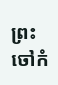ព្រះចៅកំ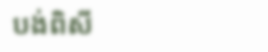បង់ពិសី